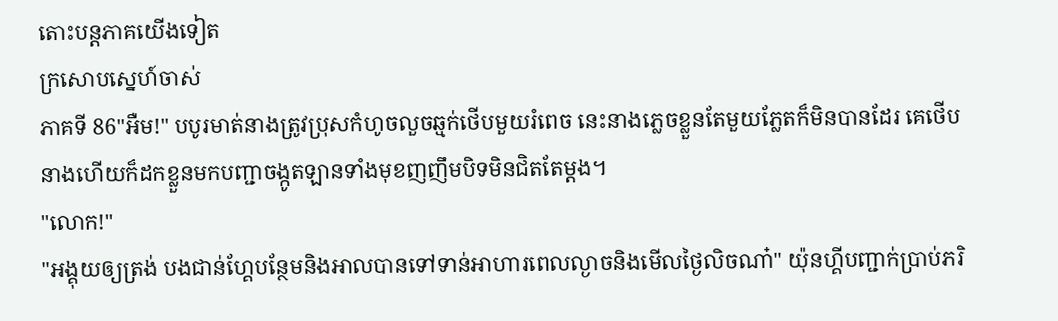តោះបន្តភាគយើងទៀត
ក្រសោបស្នេហ៍ចាស់
ភាគទី 86"អឺម!" បបូរមាត់នាងត្រូវប្រុសកំហូចលួចឆ្មក់ថើបមួយរំពេច នេះនាងភ្លេចខ្លួនតែមួយភ្លែតក៏មិនបានដែរ គេថើបនាងហើយក៏ដកខ្លួនមកបញ្ជាចង្កូតឡានទាំងមុខញញឹមបិទមិនជិតតែម្ដង។
"លោក!"
"អង្គុយឲ្យត្រង់ បងជាន់ហ្គែបន្ថែមនិងអាលបានទៅទាន់អាហារពេលល្ងាចនិងមើលថ្ងៃលិចណា៎" យ៉ុនហ្គីបញ្ជាក់ប្រាប់ភរិ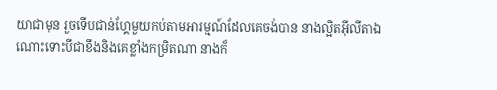យាជាមុន រួចទើបជាន់ហ្គែមួយកប់តាមអារម្មណ៍ដែលគេចង់បាន នាងល្អិតអ៊ីលីតាឯណោះទោះបីជាខឹងនិងគេខ្លាំងកម្រិតណា នាងក៏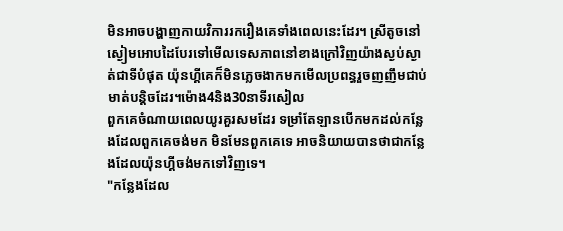មិនអាចបង្ហាញកាយវិការរករឿងគេទាំងពេលនេះដែរ។ ស្រីតូចនៅស្ងៀមអោបដៃបែរទៅមើលទេសភាពនៅខាងក្រៅវិញយ៉ាងស្ងប់ស្ងាត់ជាទីបំផុត យ៉ុនហ្គីគេក៏មិនភ្លេចងាកមកមើលប្រពន្ធរួចញញឹមជាប់មាត់បន្តិចដែរ។ម៉ោង4និង30នាទីរសៀល
ពួកគេចំណាយពេលយូរគួរសមដែរ ទម្រាំតែឡានបើកមកដល់កន្លែងដែលពួកគេចង់មក មិនមែនពួកគេទេ អាចនិយាយបានថាជាកន្លែងដែលយ៉ុនហ្គីចង់មកទៅវិញទេ។
"កន្លែងដែល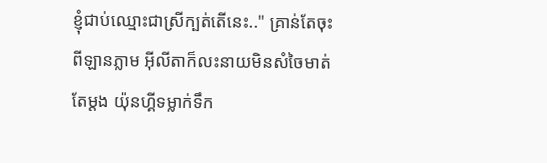ខ្ញុំជាប់ឈ្មោះជាស្រីក្បត់តើនេះ.." គ្រាន់តែចុះពីឡានភ្លាម អ៊ីលីតាក៏លះនាយមិនសំចៃមាត់តែម្ដង យ៉ុនហ្គីទម្លាក់ទឹក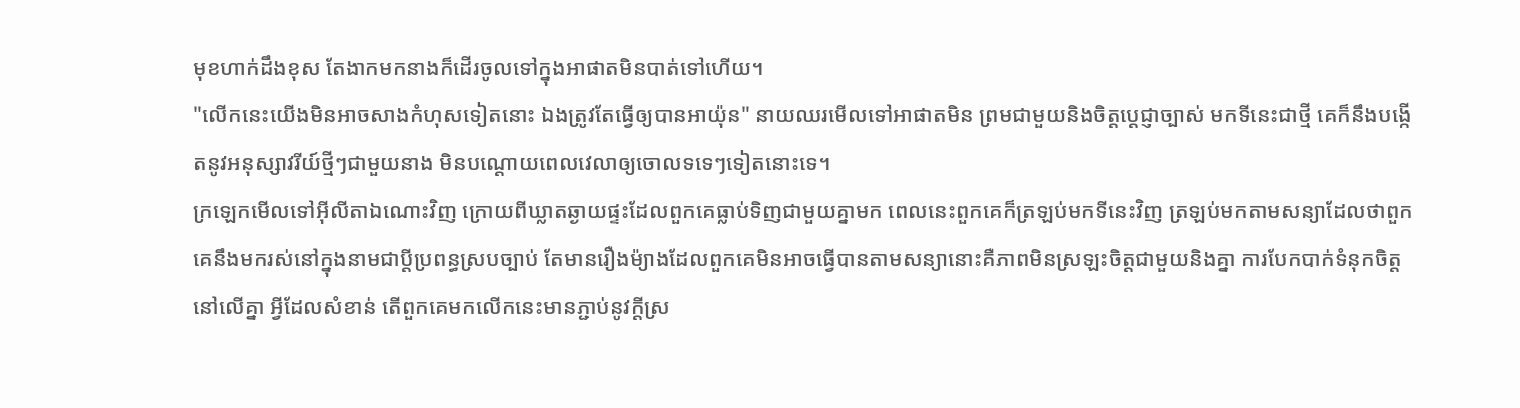មុខហាក់ដឹងខុស តែងាកមកនាងក៏ដើរចូលទៅក្នុងអាផាតមិនបាត់ទៅហើយ។
"លើកនេះយើងមិនអាចសាងកំហុសទៀតនោះ ឯងត្រូវតែធ្វើឲ្យបានអាយ៉ុន" នាយឈរមើលទៅអាផាតមិន ព្រមជាមួយនិងចិត្តប្ដេជ្ញាច្បាស់ មកទីនេះជាថ្មី គេក៏នឹងបង្កើតនូវអនុស្សាវរីយ៍ថ្មីៗជាមួយនាង មិនបណ្ដោយពេលវេលាឲ្យចោលទទេៗទៀតនោះទេ។
ក្រឡេកមើលទៅអ៊ីលីតាឯណោះវិញ ក្រោយពីឃ្លាតឆ្ងាយផ្ទះដែលពួកគេធ្លាប់ទិញជាមួយគ្នាមក ពេលនេះពួកគេក៏ត្រឡប់មកទីនេះវិញ ត្រឡប់មកតាមសន្យាដែលថាពួកគេនឹងមករស់នៅក្នុងនាមជាប្ដីប្រពន្ធស្របច្បាប់ តែមានរឿងម៉្យាងដែលពួកគេមិនអាចធ្វើបានតាមសន្យានោះគឺភាពមិនស្រឡះចិត្តជាមួយនិងគ្នា ការបែកបាក់ទំនុកចិត្តនៅលើគ្នា អ្វីដែលសំខាន់ តើពួកគេមកលើកនេះមានភ្ជាប់នូវក្ដីស្រ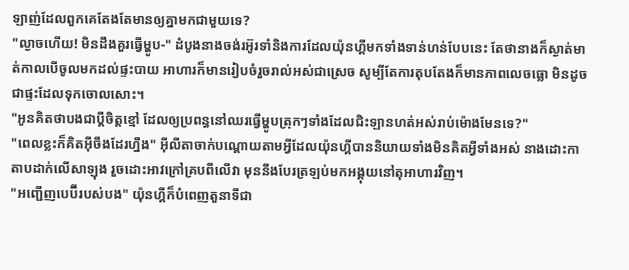ឡាញ់ដែលពួកគេតែងតែមានឲ្យគ្នាមកជាមួយទេ?
"ល្ងាចហើយ! មិនដឹងគួរធ្វើម្ហូប-" ដំបូងនាងចង់រអ៊ូរទាំនិងការដែលយ៉ុនហ្គីមកទាំងទាន់ហន់បែបនេះ តែថានាងក៏ស្ងាត់មាត់កាលបើចូលមកដល់ផ្ទះបាយ អាហារក៏មានរៀបចំរួចរាល់អស់ជាស្រេច សូម្បីតែការតុបតែងក៏មានភាពលេចធ្លោ មិនដូចជាផ្ទះដែលទុកចោលសោះ។
"អូនគិតថាបងជាប្ដីចិត្តខ្មៅ ដែលឲ្យប្រពន្ធនៅឈរធ្វើម្ហូបត្រុកៗទាំងដែលជិះឡានហត់អស់រាប់ម៉ោងមែនទេ?"
"ពេលខ្លះក៏គិតអ៊ីចឹងដែរហ្នឹង" អ៊ីលីតាចាក់បណ្ដោយតាមអ្វីដែលយ៉ុនហ្គីបាននិយាយទាំងមិនគិតអ្វីទាំងអស់ នាងដោះកាតាបដាក់លើសាឡុង រួចដោះអាវក្រៅគ្របពីលើវា មុននឹងបែរត្រឡប់មកអង្គុយនៅតុអាហារវិញ។
"អញ្ជើញបេប៊ីរបស់បង" យ៉ុនហ្គីក៏បំពេញតួនាទីជា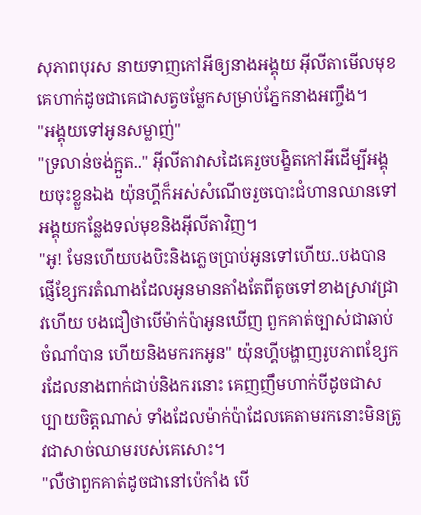សុភាពបុរស នាយទាញកៅអីឲ្យនាងអង្គុយ អ៊ីលីតាមើលមុខគេហាក់ដូចជាគេជាសត្វចម្លែកសម្រាប់ភ្នែកនាងអញ្ចឹង។
"អង្គុយទៅអូនសម្លាញ់"
"ទ្រលាន់ចង់ក្អួត.." អ៊ីលីតាវាសដៃគេរួចបង្ខិតកៅអីដើម្បីអង្គុយចុះខ្លួនឯង យ៉ុនហ្គីក៏អស់សំណើចរួចបោះជំហានឈានទៅអង្គុយកន្លែងទល់មុខនិងអ៊ីលីតាវិញ។
"អូ! មែនហើយបងបិះនិងភ្លេចប្រាប់អូនទៅហើយ..បងបានផ្ញើខ្សែករតំណាងដែលអូនមានតាំងតែពីតូចទៅខាងស្រាវជ្រាវហើយ បងជឿថាបើម៉ាក់ប៉ាអូនឃើញ ពួកគាត់ច្បាស់ជាឆាប់ចំណាំបាន ហើយនិងមករកអូន" យ៉ុនហ្គីបង្ហាញរូបភាពខ្សែករដែលនាងពាក់ជាប់និងករនោះ គេញញឹមហាក់បីដូចជាសប្បាយចិត្តណាស់ ទាំងដែលម៉ាក់ប៉ាដែលគេតាមរកនោះមិនត្រូវជាសាច់ឈាមរបស់គេសោះ។
"លឺថាពួកគាត់ដូចជានៅប៉េកាំង បើ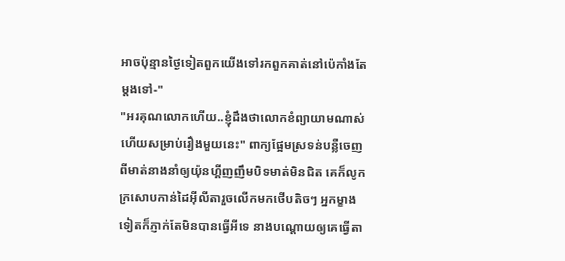អាចប៉ុន្មានថ្ងៃទៀតពួកយើងទៅរកពួកគាត់នៅប៉េកាំងតែម្ដងទៅ-"
"អរគុណលោកហើយ..ខ្ញុំដឹងថាលោកខំព្យាយាមណាស់ហើយសម្រាប់រឿងមួយនេះ" ពាក្យផ្អែមស្រទន់បន្លឺចេញពីមាត់នាងនាំឲ្យយ៉ុនហ្គីញញឹមបិទមាត់មិនជិត គេក៏លូកក្រសោបកាន់ដៃអ៊ីលីតារួចលើកមកថើបតិចៗ អ្នកម្ខាងទៀតក៏ភ្ញាក់តែមិនបានធ្វើអីទេ នាងបណ្ដោយឲ្យគេធ្វើតា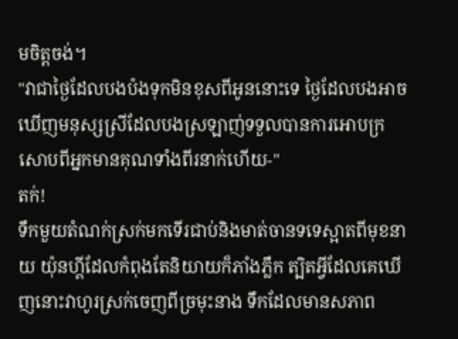មចិត្តចង់។
"វាជាថ្ងៃដែលបងប៉ងទុកមិនខុសពីអូននោះទេ ថ្ងៃដែលបងអាចឃើញមនុស្សស្រីដែលបងស្រឡាញ់ទទួលបានការអោបក្រសោបពីអ្នកមានគុណទាំងពីរនាក់ហើយ-"
តក់!
ទឹកមួយតំណក់ស្រក់មកទើរជាប់និងមាត់ចានទទេស្អាតពីមុខនាយ យ៉ុនហ្គីដែលកំពុងតែនិយាយក៏ភាំងភ្លឹក ត្បិតអ្វីដែលគេឃើញនោះវាហូរស្រក់ចេញពីច្រមុះនាង ទឹកដែលមានសភាព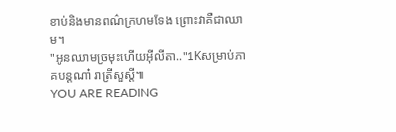ខាប់និងមានពណ៌ក្រហមទែង ព្រោះវាគឺជាឈាម។
"អូនឈាមច្រមុះហើយអ៊ីលីតា.."1Kសម្រាប់ភាគបន្តណា៎ រាត្រីសួស្ដី៕
YOU ARE READING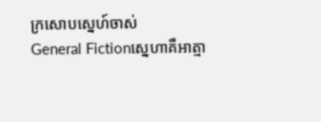ក្រសោបស្នេហ៍ចាស់
General Fictionស្នេហាគឺអាត្មា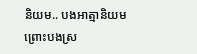និយម.. បងអាត្មានិយម ព្រោះបងស្រ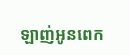ឡាញ់អូនពេក